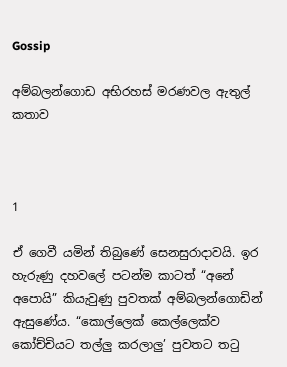Gossip

අම්බලන්ගොඩ අභිරහස් මරණවල ඇතුල් කතාව



1

ඒ ගෙවී යමින් තිබුණේ සෙනසුරාදාවයි. ඉර හැරුණු දහව‍ලේ පටන්ම කාටත් “අනේ අ‍පොයි” කියැවුණු පුවතක් අම්බලන්ගොඩින් ඇසුණේය. “කොල්ලෙක් කෙල්ලෙක්ව කෝච්චියට තල්ලු කරලාලු’ පුවතට තටු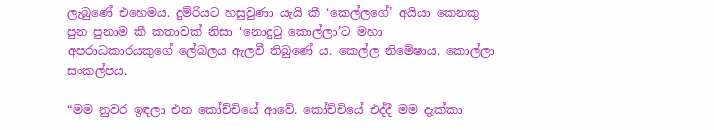ලැබුණේ එහෙමය. දුම්රියට හසුවුණා යැයි කී ‘කෙල්ලගේ’ අයියා කෙනකු පුන පුනාම කී කතාවක් නිසා ‘නොදුටු කොල්ලා’ට මහා අපරාධකාරයකුගේ ‍ලේබලය ඇලවී තිබුණේ ය. කෙල්ල නිමේෂාය. කොල්ලා සංකල්පය.

“මම නුවර ඉඳලා එන කෝච්චියේ ආවේ. කෝච්චියේ එද්දී මම දැක්කා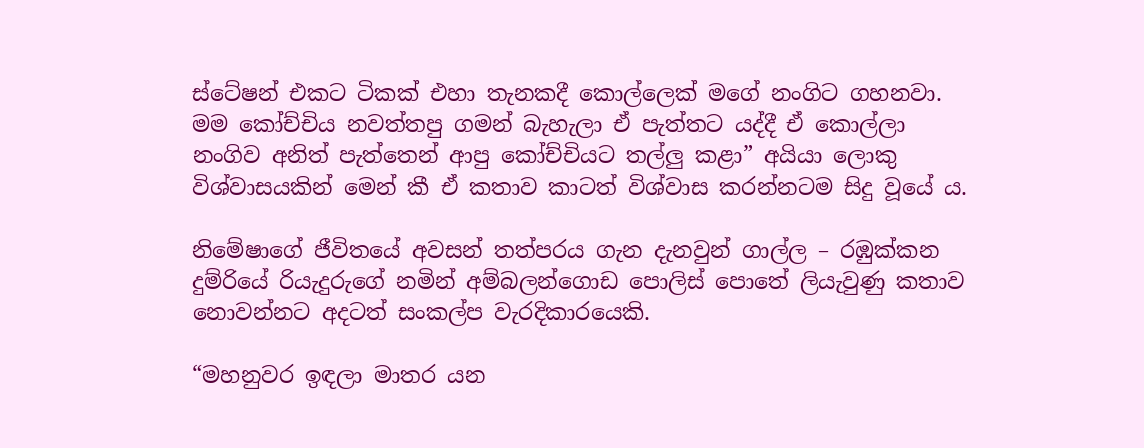ස්ටේෂන් එකට ටිකක් එහා තැනකදී කොල්ලෙක් මගේ නංගිට ගහනවා. මම කෝච්චිය නවත්තපු ගමන් බැහැලා ඒ පැත්තට යද්දී ඒ කොල්ලා නංගිව අනිත් පැත්තෙන් ආපු කෝච්චියට තල්ලු කළා” අයියා ලොකු විශ්වාසයකින් මෙන් කී ඒ කතාව කාටත් විශ්වාස කරන්නටම සිදු වූයේ ය.

නිමේෂාගේ ජීවිතයේ අවසන් තත්පරය ගැන දැනවුන් ගාල්ල – රඹුක්කන දුම්රියේ රියැදුරුගේ නමින් අම්බලන්ගොඩ ‍පොලිස් ‍පොතේ ලියැවුණු කතාව නොවන්නට අදටත් සංකල්ප වැරදිකාරයෙකි.

“මහනුවර ඉඳලා මාතර යන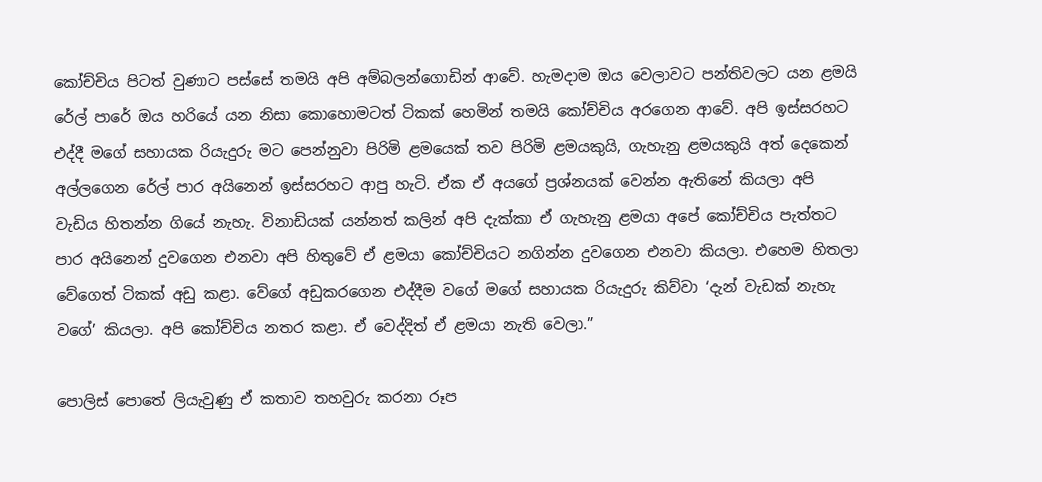කෝච්චිය පිටත් වුණාට පස්සේ තමයි අපි අම්බලන්ගොඩින් ආවේ. හැමදාම ඔය වෙලාවට පන්තිවලට යන ළමයි රේල් පාරේ ඔය හරියේ යන නිසා කොහොමටත් ටිකක් හෙමින් තමයි කෝච්චිය අරගෙන ආවේ. අපි ඉස්සරහට එද්දී මගේ සහායක රියැදුරු මට පෙන්නුවා පිරිමි ළමයෙක් තව පිරිමි ළමයකුයි, ගැහැනු ළමයකුයි අත් දෙකෙන් අල්ලගෙන රේල් පාර අයිනෙන් ඉස්සරහට ආපු හැටි. ඒක ඒ අයගේ ප්‍රශ්නයක් වෙන්න ඇතිනේ කියලා අපි වැඩිය හිතන්න ගියේ නැහැ. විනාඩියක් යන්නත් කලින් අපි දැක්කා ඒ ගැහැනු ළමයා අපේ කෝච්චිය පැත්තට පාර අයිනෙන් දුවගෙන එනවා අපි හිතුවේ ඒ ළමයා කෝච්චියට නගින්න දුවගෙන එනවා කියලා. එහෙම හිතලා වේගෙත් ටිකක් අඩු කළා. වේගේ අඩුකරගෙන එද්දීම වගේ මගේ සහායක රියැදුරු කිව්වා ‘දැන් වැඩක් නැහැ වගේ’ කියලා. අපි කෝච්චිය නතර කළා. ඒ වෙද්දිත් ඒ ළමයා නැති වෙලා.”

පොලිස් ‍පොතේ ලියැවුණු ඒ කතාව තහවුරු කරනා රූප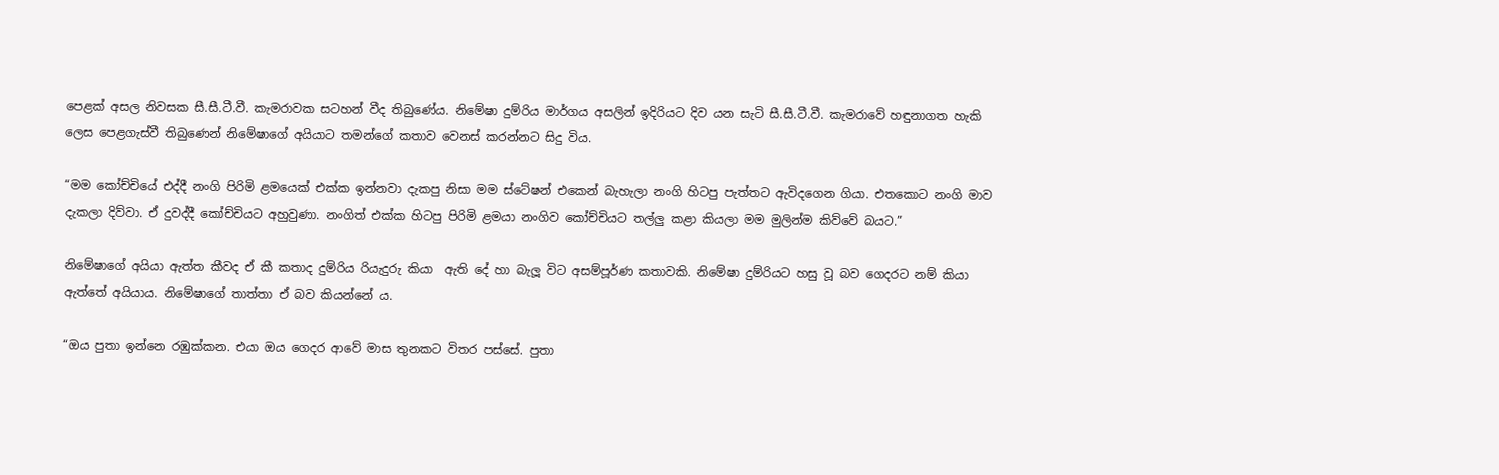පෙළක් අසල නිවසක සී.සී.ටී.වී. කැමරාවක සටහන් වීද තිබුණේය. නිමේෂා දුම්රිය මාර්ගය අසලින් ඉදිරියට දිව යන සැටි සී.සී.ටී.වී. කැමරාවේ හඳුනාගත හැකි ලෙස පෙළගැස්වී තිබුණෙන් නිමේෂාගේ අයියාට තමන්ගේ කතාව වෙනස් කරන්නට සිදු විය.

“මම කෝච්චියේ එද්දී නංගි පිරිමි ළමයෙක් එක්ක ඉන්නවා දැකපු නිසා මම ස්ටේෂන් එකෙන් බැහැලා නංගි හිටපු පැත්තට ඇවිදගෙන ගියා. එතකොට නංගි මාව දැකලා දිව්වා. ඒ දුවද්දී කෝච්චියට අහුවුණා. නංගිත් එක්ක හිටපු පිරිමි ළමයා නංගිව කෝච්චියට තල්ලු කළා කියලා මම මුලින්ම කිව්වේ බයට.”

නිමේෂාගේ අයියා ඇත්ත කීවද ඒ කී කතාද දුම්රිය රියැදුරු කියා  ඇති දේ හා බැලූ විට අසම්පූර්ණ කතාවකි. නිමේෂා දුම්රියට හසු වූ බව ගෙදරට නම් කියා ඇත්තේ අයියාය. නිමේෂාගේ තාත්තා ඒ බව කියන්නේ ය.

“ඔය පුතා ඉන්නෙ රඹුක්කන. එයා ඔය ගෙදර ආවේ මාස තුනකට විතර පස්සේ. පුතා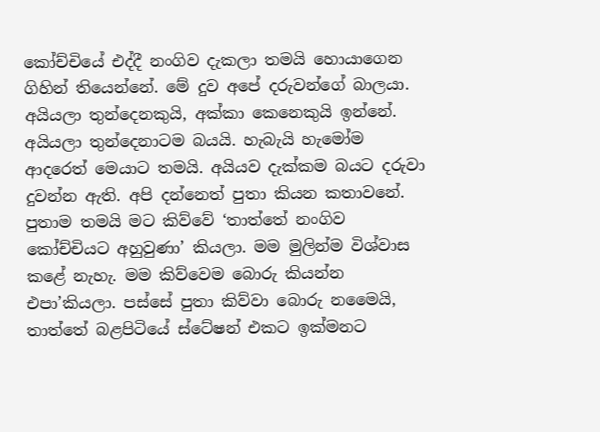කෝච්චියේ එද්දී නංගිව දැකලා තමයි හොයාගෙන ගිහින් තියෙන්නේ. මේ දුව අපේ දරුවන්ගේ බාලයා. අයියලා තුන්දෙනකුයි, අක්කා කෙනෙකුයි ඉන්නේ. අයියලා තුන්දෙනාටම බයයි. හැබැයි හැමෝම ආදරෙත් මෙයාට තමයි. අයියව දැක්කම බයට දරුවා දුවන්න ඇති. අපි දන්නෙත් පුතා කියන කතාවනේ. පුතාම තමයි මට කිව්වේ ‘තාත්තේ නංගිව කෝච්චියට අහුවුණා’ කියලා. මම මුලින්ම විශ්වාස කළේ නැහැ. මම කිව්වෙම බොරු කියන්න එපා’කියලා. පස්සේ පුතා කිව්වා බොරු නමෛයි, තාත්තේ බළපිටියේ ස්ටේෂන් එකට ඉක්මනට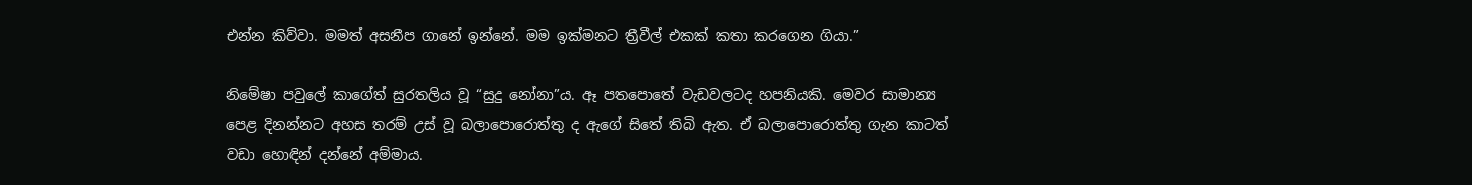එන්න කිව්වා. මමත් අසනීප ගානේ ඉන්නේ. මම ඉක්මනට ත්‍රීවීල් එකක් කතා කරගෙන ගියා.”

නිමේෂා පවු‍ලේ කාගේත් සුරතලිය වූ “සුදු නෝනා”ය. ඈ පත‍පොතේ වැඩවලටද හපනියකි. මෙවර සාමාන්‍ය පෙළ දිනන්නට අහස තරම් උස් වූ බලා‍පොරොත්තු ද ඇගේ සිතේ තිබි ඇත. ඒ බලා‍පොරොත්තු ගැන කාටත් වඩා හොඳින් දන්නේ අම්මාය.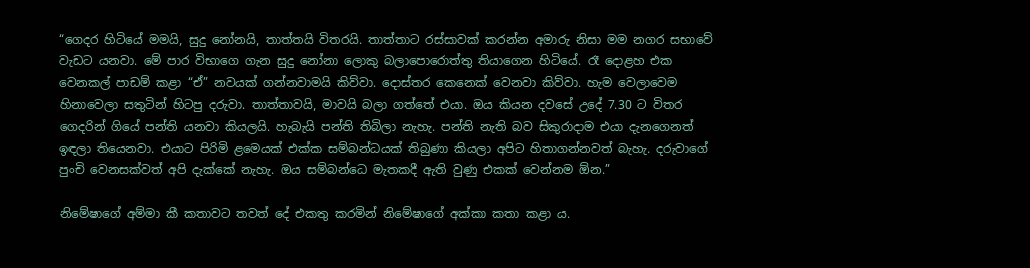“ගෙදර හිටියේ මමයි, සුදු නෝනයි, තාත්තයි විතරයි. තාත්තාට රස්සාවක් කරන්න අමාරු නිසා මම නගර සභාවේ වැඩට යනවා. මේ පාර විභාගෙ ගැන සුදු නෝනා ලොකු බලා‍පොරොත්තු තියාගෙන හිටියේ. රෑ දොළහ එක වෙනකල් පාඩම් කළා “ඒ” නවයක් ගන්නවාමයි කිව්වා. දොස්තර කෙනෙක් වෙනවා කිව්වා. හැම වෙලාවෙම හිනාවෙලා සතුටින් හිටපු දරුවා. තාත්තාවයි, මාවයි බලා ගත්තේ එයා. ඔය කියන දවසේ උදේ 7.30 ට විතර ගෙදරින් ගියේ පන්ති යනවා කියලයි. හැබැයි පන්ති තිබිලා නැහැ. පන්ති නැති බව සිකුරාදාම එයා දැනගෙනත් ඉඳලා තියෙනවා. එයාට පිරිමි ළමෙයක් එක්ක සම්බන්ධයක් තිබුණා කියලා අපිට හිතාගන්නවත් බැහැ. දරුවාගේ පුංචි වෙනසක්වත් අපි දැක්කේ නැහැ. ඔය සම්බන්ධෙ මැතකදී ඇති වුණු එකක් වෙන්නම ඕන.”

නිමේෂාගේ අම්මා කී කතාවට තවත් දේ එකතු කරමින් නිමේෂාගේ අක්කා කතා කළා ය.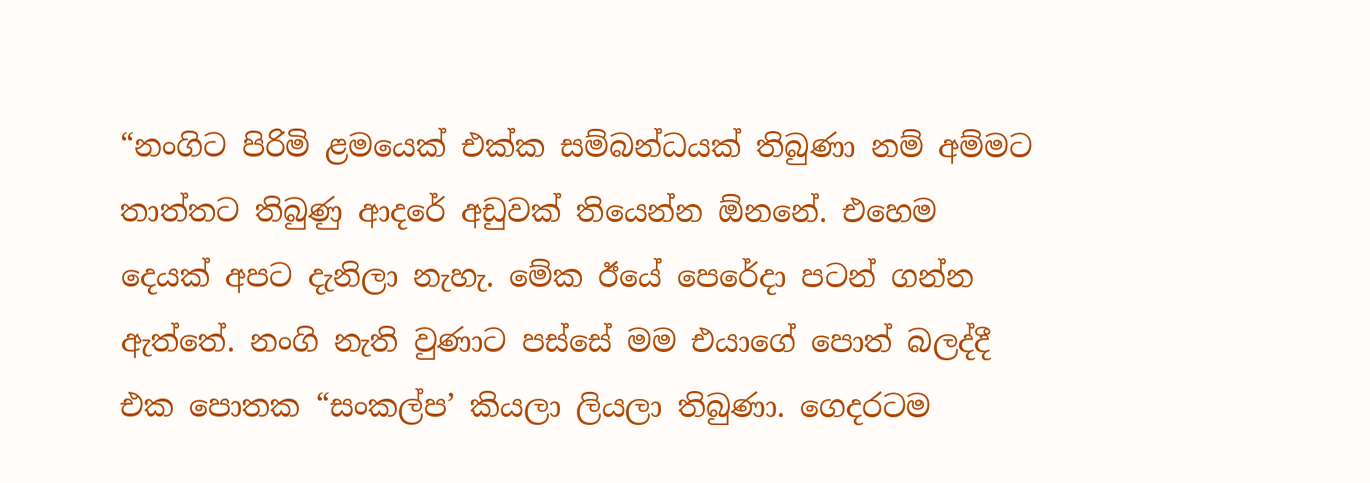“නංගිට පිරිමි ළමයෙක් එක්ක සම්බන්ධයක් තිබුණා නම් අම්මට තාත්තට තිබුණු ආදරේ අඩුවක් තියෙන්න ඕනනේ. එහෙම දෙයක් අපට දැනිලා නැහැ. මේක ඊයේ පෙරේදා පටන් ගන්න ඇත්තේ. නංගි නැති වුණාට පස්සේ මම එයාගේ ‍පොත් බලද්දී එක ‍පොතක “සංකල්ප’ කියලා ලියලා තිබුණා. ගෙදරටම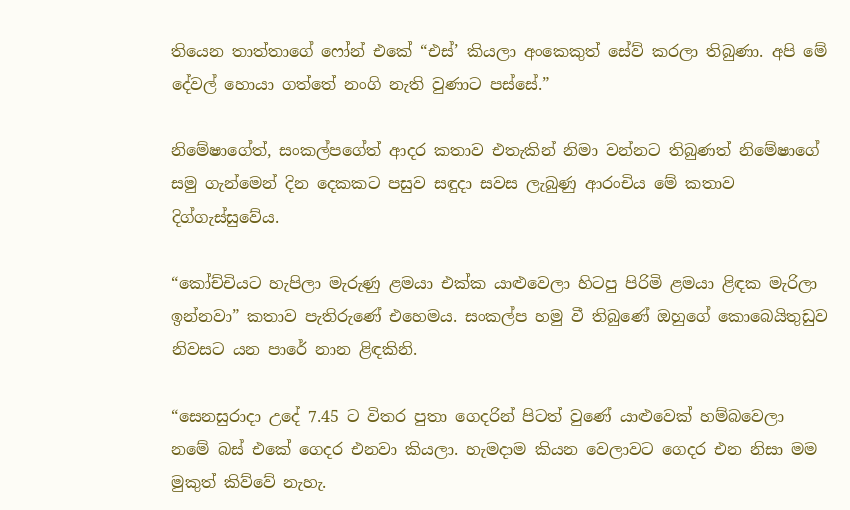තියෙන තාත්තාගේ ෆෝන් එකේ “එස්’ කියලා අංකෙකුත් සේව් කරලා තිබුණා. අපි මේ දේවල් හොයා ගත්තේ නංගි නැති වුණාට පස්සේ.”

නිමේෂාගේත්, සංකල්පගේත් ආදර කතාව එතැකින් නිමා වන්නට තිබුණත් නිමේෂාගේ සමු ගැන්මෙන් දින දෙකකට පසුව සඳුදා සවස ලැබුණු ආරංචිය මේ කතාව දිග්ගැස්සුවේය.

“කෝච්චියට හැපිලා මැරුණු ළමයා එක්ක යාළුවෙලා හිටපු පිරිමි ළමයා ළිඳක මැරිලා ඉන්නවා” කතාව පැතිරුණේ එහෙමය. සංකල්ප හමු වී තිබුණේ ඔහුගේ කොබෙයිතුඩුව නිවසට යන පාරේ නාන ළිඳකිනි.

“සෙනසුරාදා උදේ 7.45 ට විතර පුතා ගෙදරින් පිටත් වුණේ යාළුවෙක් හම්බවෙලා නමේ බස් එකේ ගෙදර එනවා කියලා. හැමදාම කියන වෙලාවට ගෙදර එන නිසා මම මුකුත් කිව්වේ නැහැ.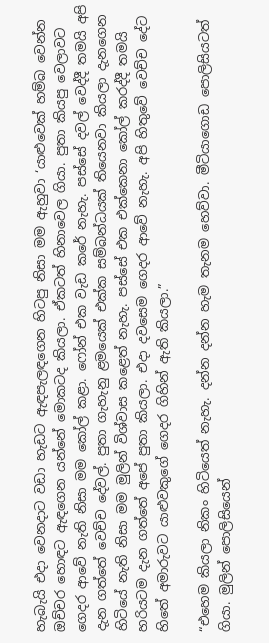හැබැයි එදා වෙනදාට වඩා හැඩට ඇඳපැලඳගෙන හිටපු නිසා මම ඇහුවා ‘යාළුවෙක් හම්බ වෙන්න ඔච්චර හොඳට ඇඳගෙන යන්නේ මොකටද කියලා. ඒකටත් හිනාවෙල ගියා. පුතා කියපු වෙලාවට ගෙදර ආවේ නැති නිසා මම කෝල් කළා. ෆෝන් එක වැඩ කරේ නැහැ. පස්සේ දවල් වෙද්දී තමයි අපි දැන ගත්තේ වෙච්ච දේවල්. පුතා ගැහැනු ළමයෙක් එක්ක සම්බන්ධයක් තියෙනවා කියලා දැනගෙන හිටියේ නැති නිසා මම මුලින් විශ්වාස කළෙත් නැහැ. පස්සේ එක එක්කෙනා කෝල් කරද්දී තමයි හරියටම දැන ගත්තේ අපේ පුතා කියලා. එදා දවසෙම ගෙදර ආවේ නැහැ. අපි හිතුවේ වෙච්ච දේට හිතේ අමාරුවට යාළුවකුගේ ගෙදර ගිහින් ඇති කියලා.”

“එහෙම කියලා නිකං හිටියෙත් නැහැ. දන්න දන්න හැම තැනම හෙව්වා. මීටියාගොඩ ‍පොලිසියටත් ගියා. මුලින් ‍පොලිසියෙන්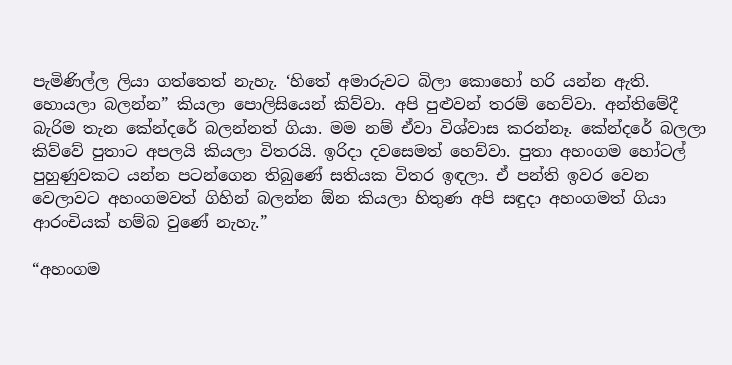පැමිණිල්ල ලියා ගත්තෙත් නැහැ. ‘හිතේ අමාරුවට බිලා කොහෝ හරි යන්න ඇති. හොයලා බලන්න” කියලා ‍පොලිසියෙන් කිව්වා. අපි පුළුවන් තරම් හෙව්වා. අන්තිමේදී බැරිම තැන කේන්දරේ බලන්නත් ගියා. මම නම් ඒවා විශ්වාස කරන්නෑ. කේන්දරේ බලලා කිව්වේ පුතාට අපලයි කියලා විතරයි. ඉරිදා දවසෙමත් හෙව්වා. පුතා අහංගම හෝටල් පුහුණුවකට යන්න පටන්ගෙන තිබුණේ සතියක විතර ඉඳලා. ඒ පන්ති ඉවර වෙන වෙලාවට අහංගමවත් ගිහින් බලන්න ඕන කියලා හිතුණ අපි සඳුදා අහංගමත් ගියා ආරංචියක් හම්බ වුණේ නැහැ.”

“අහංගම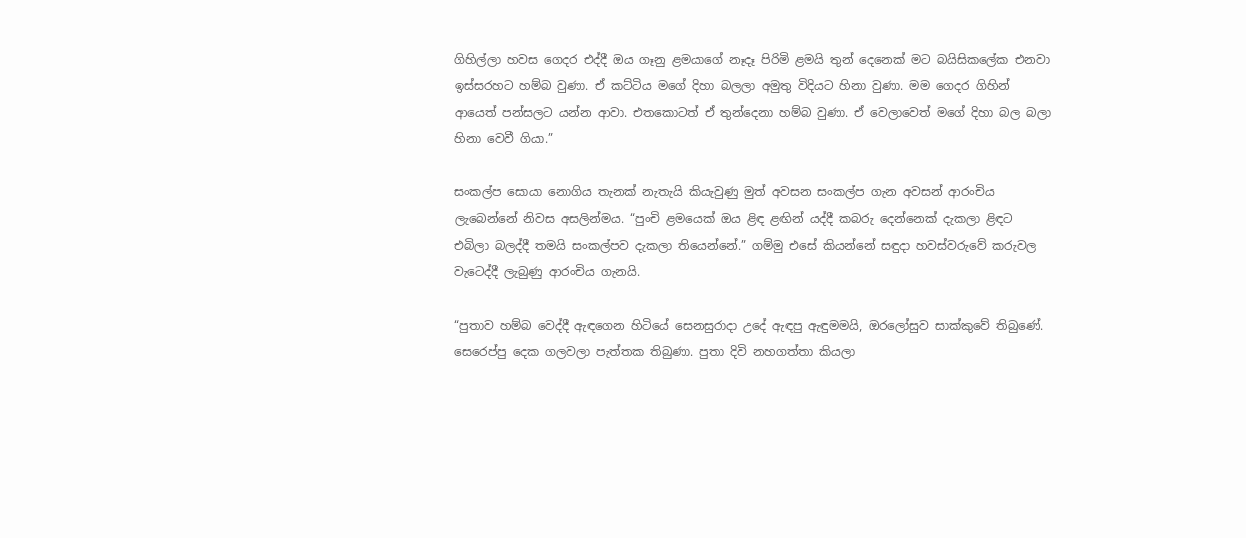ගිහිල්ලා හවස ගෙදර එද්දී ඔය ගෑනු ළමයාගේ නෑදෑ පිරිමි ළමයි තුන් දෙනෙක් මට බයිසික‍ලේක එනවා ඉස්සරහට හම්බ වුණා. ඒ කට්ටිය මගේ දිහා බලලා අමුතු විදියට හිනා වුණා. මම ගෙදර ගිහින් ආයෙත් පන්සලට යන්න ආවා. එතකොටත් ඒ තුන්දෙනා හම්බ වුණා. ඒ වෙලාවෙත් මගේ දිහා බල බලා හිනා වෙවී ගියා.”

සංකල්ප සොයා නොගිය තැනක් නැතැයි කියැවුණු මුත් අවසන සංකල්ප ගැන අවසන් ආරංචිය ලැබෙන්නේ නිවස අසලින්මය. “පුංචි ළමයෙක් ඔය ළිඳ ළඟින් යද්දී කබරු දෙන්නෙක් දැකලා ළිඳට එබිලා බලද්දී තමයි සංකල්පව දැකලා තියෙන්නේ.” ගම්මු එසේ කියන්නේ සඳුදා හවස්වරුවේ කරුවල වැටෙද්දී ලැබුණු ආරංචිය ගැනයි.

“පුතාව හම්බ වෙද්දී ඇඳගෙන හිටියේ සෙනසුරාදා උදේ ඇඳපු ඇඳුමමයි, ඔරලෝසුව සාක්කුවේ තිබුණේ. සෙරෙප්පු දෙක ගලවලා පැත්තක තිබුණා. පුතා දිවි නහගත්තා කියලා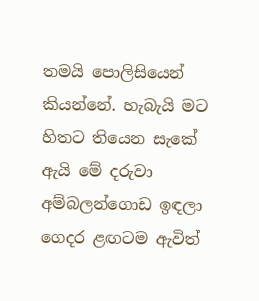තමයි ‍පොලිසියෙන් කියන්නේ. හැබැයි මට හිතට තියෙන සැකේ ඇයි මේ දරුවා අම්බලන්ගොඩ ඉඳලා ගෙදර ළඟටම ඇවිත්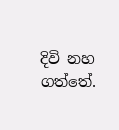දිවි නහ ගත්තේ.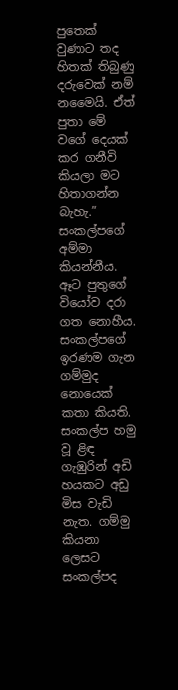පුතෙක් වුණාට තද හිතක් තිබුණු දරුවෙක් නම් නමෛයි. ඒත් පුතා මේ වගේ දෙයක් කර ගනීවි කියලා මට හිතාගන්න බැහැ.” සංකල්පගේ අම්මා කියන්නීය. ඈට පුතුගේ වියෝව දරා ගත නොහීය.
සංකල්පගේ ඉරණම ගැන ගම්මුද නොයෙක් කතා කියති. සංකල්ප හමු වූ ළිඳ ගැඹුරින් අඩි හයකට අඩු මිස වැඩි නැත. ගම්මු කියනා ලෙසට සංකල්පද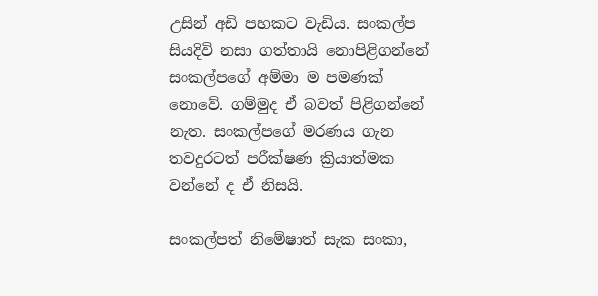උසින් අඩි පහකට වැඩිය. සංකල්ප සියදිවි නසා ගත්තායි නොපිළිගන්නේ සංකල්පගේ අම්මා ම පමණක් නොවේ. ගම්මුද ඒ බවත් පිළිගන්නේ නැත. සංකල්පගේ මරණය ගැන තවදුරටත් පරීක්ෂණ ක්‍රියාත්මක වන්නේ ද ඒ නිසයි.

සංකල්පත් නිමේෂාත් සැක සංකා,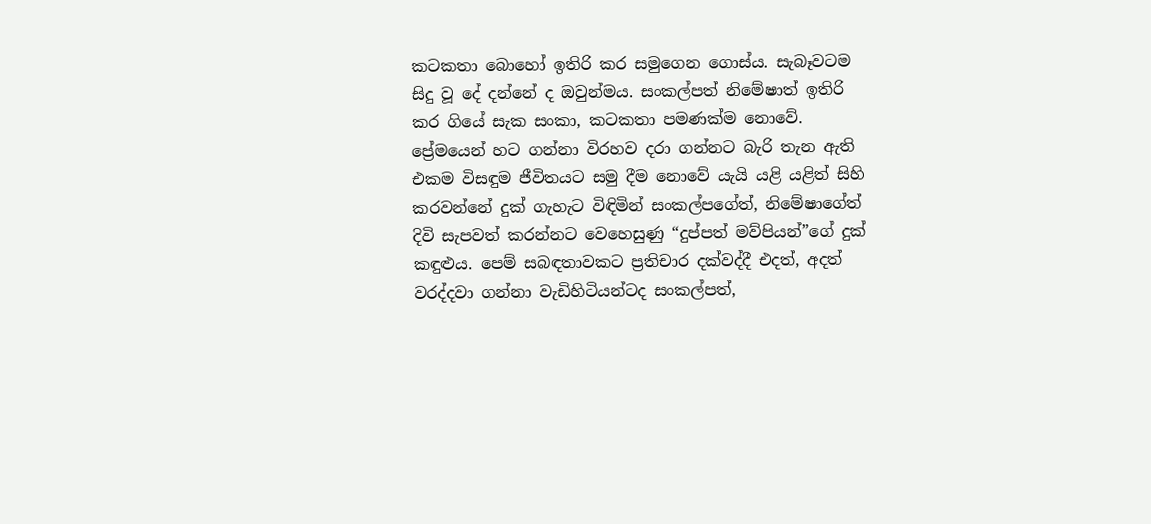කටකතා බොහෝ ඉතිරි කර සමුගෙන ගොස්ය. සැබෑවටම සිදු වූ දේ දන්නේ ද ඔවුන්මය. සංකල්පත් නිමේෂාත් ඉතිරි කර ගියේ සැක සංකා, කටකතා පමණක්ම නොවේ. ප්‍රේමයෙන් හට ගන්නා විරහව දරා ගන්නට බැරි තැන ඇති එකම විසඳුම ජීවිතයට සමු දීම නොවේ යැයි යළි යළිත් සිහි කරවන්නේ දුක් ගැහැට විඳිමින් සංකල්පගේත්, නිමේෂාගේත් දිවි සැපවත් කරන්නට වෙහෙසුණු “දුප්පත් මව්පියන්”ගේ දුක් කඳුළුය. පෙම් සබඳතාවකට ප්‍රතිචාර දක්වද්දී එදත්, අදත් වරද්දවා ගන්නා වැඩිහිටියන්ටද සංකල්පත්,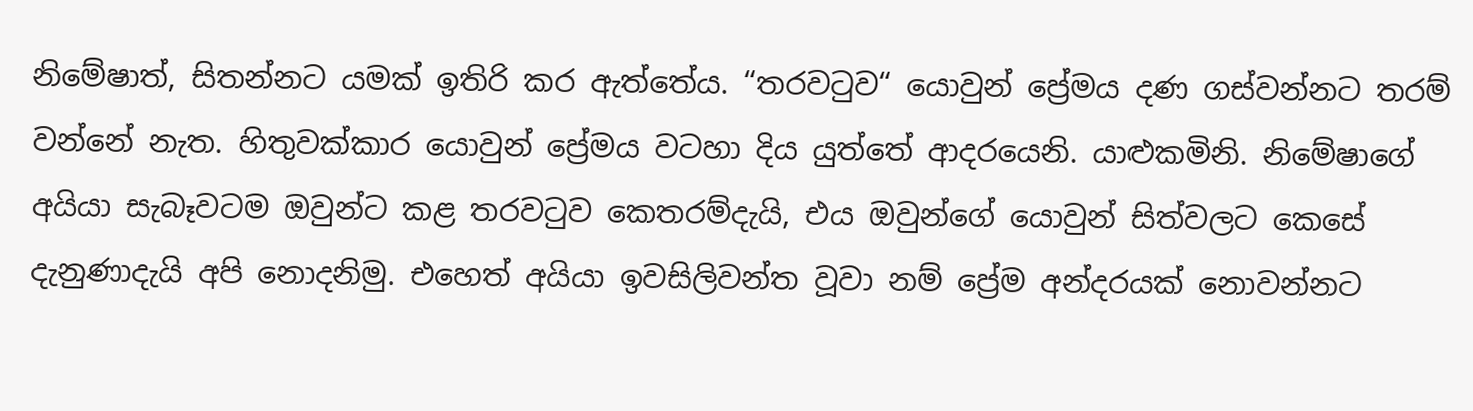නිමේෂාත්, සිතන්නට යමක් ඉතිරි කර ඇත්තේය. “තරවටුව“ යොවුන් ප්‍රේමය දණ ගස්වන්නට තරම් වන්නේ නැත. හිතුවක්කාර යොවුන් ප්‍රේමය වටහා දිය යුත්තේ ආදරයෙනි. යාළුකමිනි. නිමේෂාගේ අයියා සැබෑවටම ඔවුන්ට කළ තරවටුව කෙතරම්දැයි, එය ඔවුන්ගේ යොවුන් සිත්වලට කෙසේ දැනුණාදැයි අපි නොදනිමු. එහෙත් අයියා ඉවසිලිවන්ත වූවා නම් ප්‍රේම අන්දරයක් නොවන්නට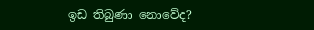ඉඩ තිබුණා නොවේද?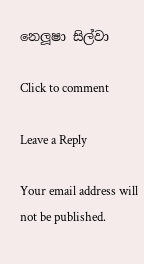නෙලූෂා සිල්වා

Click to comment

Leave a Reply

Your email address will not be published.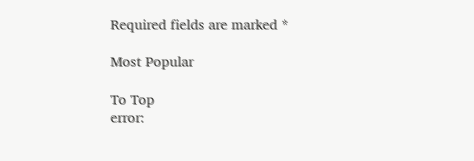Required fields are marked *

Most Popular

To Top
error: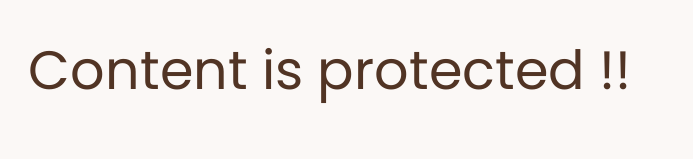Content is protected !!